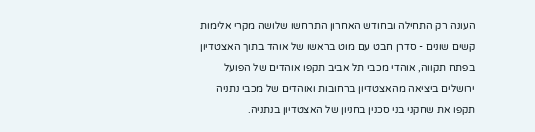העונה רק התחילה ובחודש האחרון התרחשו שלושה מקרי אלימות קשים שונים - סדרן חבט עם מוט בראשו של אוהד בתוך האצטדיון בפתח תקווה, אוהדי מכבי תל אביב תקפו אוהדים של הפועל ירושלים ביציאה מהאצטדיון ברחובות ואוהדים של מכבי נתניה תקפו את שחקני בני סכנין בחניון של האצטדיון בנתניה.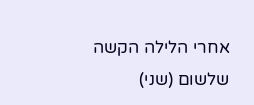אחרי הלילה הקשה שלשום (שני)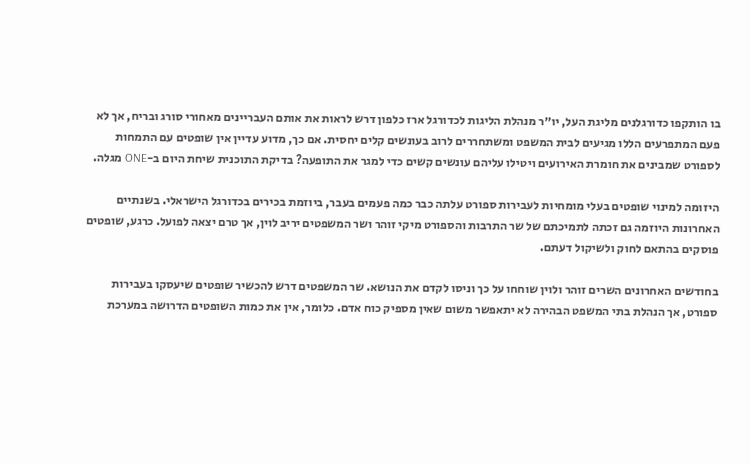בו הותקפו כדורגלנים מליגת העל, יו״ר מנהלת הליגות לכדורגל ארז כלפון דרש לראות את אותם העבריינים מאחורי סורג ובריח, אך לא פעם המתפרעים הללו מגיעים לבית המשפט ומשתחררים לרוב בעונשים קלים יחסית. אם כך, מדוע עדיין אין שופטים עם התמחות לספורט שמבינים את חומרת האירועים ויטילו עליהם עונשים קשים כדי למגר את התופעה? בדיקת התוכנית שיחת היום ב-ONE מגלה.

היזומה למינוי שופטים בעלי מומחיות לעבירות ספורט עלתה כבר כמה פעמים בעבר, ביוזמת בכירים בכדורגל הישראלי. בשנתיים האחרונות היוזמה גם זכתה לתמיכתם של שר התרבות והספורט מיקי זוהר ושר המשפטים יריב לוין, אך טרם יצאה לפועל. כרגע, שופטים פוסקים בהתאם לחוק ולשיקול דעתם.

בחודשים האחרונים השרים זוהר ולוין שוחחו על כך וניסו לקדם את הנושא. שר המשפטים דרש להכשיר שופטים שיעסקו בעבירות ספורט, אך הנהלת בתי המשפט הבהירה לא יתאפשר משום שאין מספיק כוח אדם. כלומר, אין את כמות השופטים הדרושה במערכת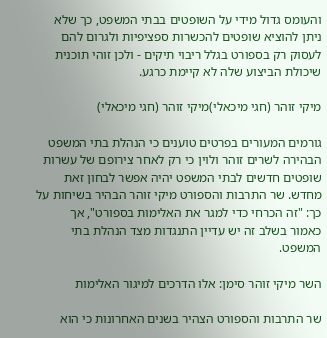והעומס גדול מידי על השופטים בבתי המשפט, כך שלא ניתן להוציא שופטים להכשרות ספציפיות ולגרום להם לעסוק רק בספורט בגלל ריבוי תיקים - ולכן זוהי תוכנית שיכולת הביצוע שלה לא קיימת כרגע.

מיקי זוהר (חגי מיכאלי)מיקי זוהר (חגי מיכאלי)

גורמים המעורים בפרטים טוענים כי הנהלת בתי המשפט הבהירה לשרים זוהר ולוין כי רק לאחר צירופם של עשרות שופטים חדשים לבתי המשפט יהיה אפשר לבחון זאת מחדש. שר התרבות והספורט מיקי זוהר הבהיר בשיחות על כך: "זה הכרחי כדי למגר את האלימות בספורט", אך כאמור בשלב זה יש עדיין התנגדות מצד הנהלת בתי המשפט.

השר מיקי זוהר סימן: אלו הדרכים למיגור האלימות

שר התרבות והספורט הצהיר בשנים האחרונות כי הוא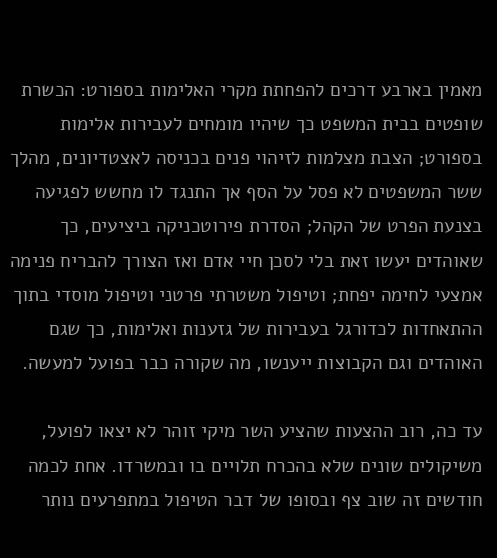מאמין בארבע דרכים להפחתת מקרי האלימות בספורט: הכשרת שופטים בבית המשפט כך שיהיו מומחים לעבירות אלימות בספורט; הצבת מצלמות לזיהוי פנים בכניסה לאצטדיונים, מהלך ששר המשפטים לא פסל על הסף אך התנגד לו מחשש לפגיעה בצנעת הפרט של הקהל; הסדרת פירוטכניקה ביציעים, כך שאוהדים יעשו זאת בלי לסכן חיי אדם ואז הצורך להבריח פנימה אמצעי לחימה יפחת; וטיפול משטרתי פרטני וטיפול מוסדי בתוך ההתאחדות לכדורגל בעבירות של גזענות ואלימות, כך שגם האוהדים וגם הקבוצות ייענשו, מה שקורה כבר בפועל למעשה.

עד כה, רוב ההצעות שהציע השר מיקי זוהר לא יצאו לפועל, משיקולים שונים שלא בהכרח תלויים בו ובמשרדו. אחת לכמה חודשים זה שוב צף ובסופו של דבר הטיפול במתפרעים נותר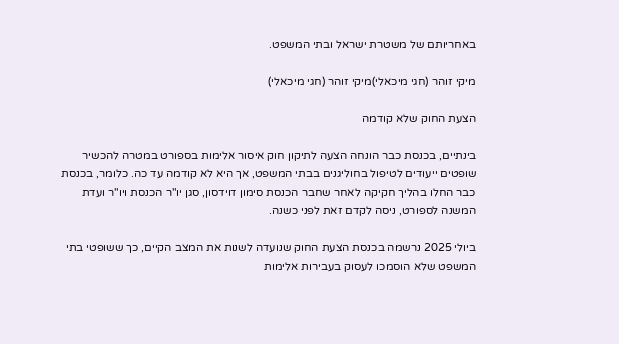באחריותם של משטרת ישראל ובתי המשפט.

מיקי זוהר (חגי מיכאלי)מיקי זוהר (חגי מיכאלי)

הצעת החוק שלא קודמה

בינתיים, בכנסת כבר הונחה הצעה לתיקון חוק איסור אלימות בספורט במטרה להכשיר שופטים ייעודים לטיפול בחוליגנים בבתי המשפט, אך היא לא קודמה עד כה. כלומר, בכנסת כבר החלו בהליך חקיקה לאחר שחבר הכנסת סימון דוידסון, סגן יו"ר הכנסת ויו"ר ועדת המשנה לספורט, ניסה לקדם זאת לפני כשנה.

ביולי 2025 נרשמה בכנסת הצעת החוק שנועדה לשנות את המצב הקיים, כך ששופטי בתי המשפט שלא הוסמכו לעסוק בעבירות אלימות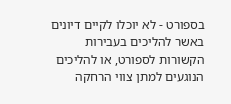בספורט - לא יוכלו לקיים דיונים באשר להליכים בעבירות הקשורות לספורט, או להליכים הנוגעים למתן צווי הרחקה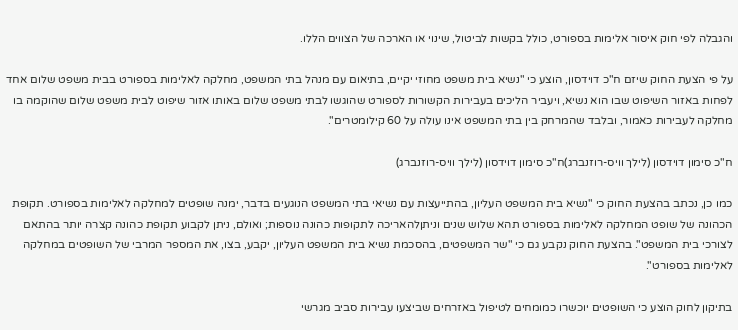והגבלה לפי חוק איסור אלימות בספורט, כולל בקשות לביטול, שינוי או הארכה של הצווים הללו.

על פי הצעת החוק שיזם ח"כ דוידסון, הוצע כי "נשיא בית משפט מחוזי יקיים, בתיאום עם מנהל בתי המשפט, מחלקה לאלימות בספורט בבית משפט שלום אחד לפחות באזור השיפוט שבו הוא נשיא, ויעביר הליכים בעבירות הקשורות לספורט שהוגשו לבתי משפט שלום באותו אזור שיפוט לבית משפט שלום שהוקמה בו מחלקה לעבירות כאמור, ובלבד שהמרחק בין בתי המשפט אינו עולה על 60 קילומטרים".

ח"כ סימון דוידסון (לילך וויס-רוזנברג)ח"כ סימון דוידסון (לילך וויס-רוזנברג)

כמו כן, נכתב בהצעת החוק כי "נשיא בית המשפט העליון, בהתייעצות עם נשיאי בתי המשפט הנוגעים בדבר, ימנה שופטים למחלקה לאלימות בספורט. תקופת הכהונה של שופט המחלקה לאלימות בספורט תהא שלוש שנים וניתןלהאריכה לתקופות כהונה נוספות; ואולם, ניתן לקבוע תקופת כהונה קצרה יותר בהתאם לצורכי בית המשפט". בהצעת החוק נקבע גם כי "שר המשפטים, בהסכמת נשיא בית המשפט העליון, יקבע, בצו, את המספר המרבי של השופטים במחלקה לאלימות בספורט".

בתיקון לחוק הוצע כי השופטים יוכשרו כמומחים לטיפול באזרחים שביצעו עבירות סביב מגרשי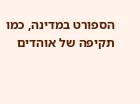הספורט במדינה, כמו תקיפה של אוהדים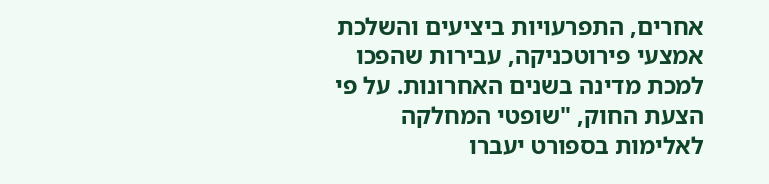אחרים, התפרעויות ביציעים והשלכת אמצעי פירוטכניקה, עבירות שהפכו למכת מדינה בשנים האחרונות. על פי הצעת החוק, "שופטי המחלקה לאלימות בספורט יעברו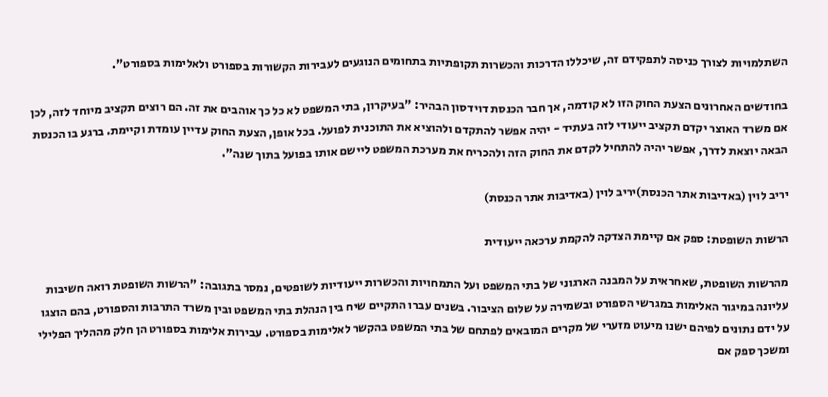השתלמויות לצורך כניסה לתפקידם זה, שיכללו הדרכות והכשרות תקופתיות בתחומים הנוגעים לעבירות הקשורות בספורט ולאלימות בספורט".

בחודשים האחרונים הצעת החוק הזו לא קודמה, אך חבר הכנסת דוידסון הבהיר: "בעיקרון, בתי המשפט לא כל כך אוהבים את זה. הם רוצים תקציב מיוחד לזה, לכן אם משרד האוצר יקדם תקציב ייעודי לזה בעתיד - יהיה אפשר להתקדם ולהוציא את התוכנית לפועל. בכל אופן, הצעת החוק עדיין עומדת וקיימת. ברגע בו הכנסת הבאה יוצאת לדרך, אפשר יהיה להתחיל לקדם את החוק הזה ולהכריח את מערכת המשפט ליישם אותו בפועל בתוך שנה".

יריב לוין (באדיבות אתר הכנסת)יריב לוין (באדיבות אתר הכנסת)

הרשות השופטת: ספק אם קיימת הצדקה להקמת ערכאה ייעודית

מהרשות השופטת, שאחראית על המבנה הארגוני של בתי המשפט ועל התמחויות והכשרות ייעודיות לשופטים, נמסר בתגובה: "הרשות השופטת רואה חשיבות עליונה במיגור האלימות במגרשי הספורט ובשמירה על שלום הציבור. בשנים עברו התקיים שיח בין הנהלת בתי המשפט ובין משרד התרבות והספורט, בהם הוצגו על ידם נתונים לפיהם ישנו מיעוט מזערי של מקרים המובאים לפתחם של בתי המשפט בהקשר לאלימות בספורט. עבירות אלימות בספורט הן חלק מההליך הפלילי ומשכך ספק אם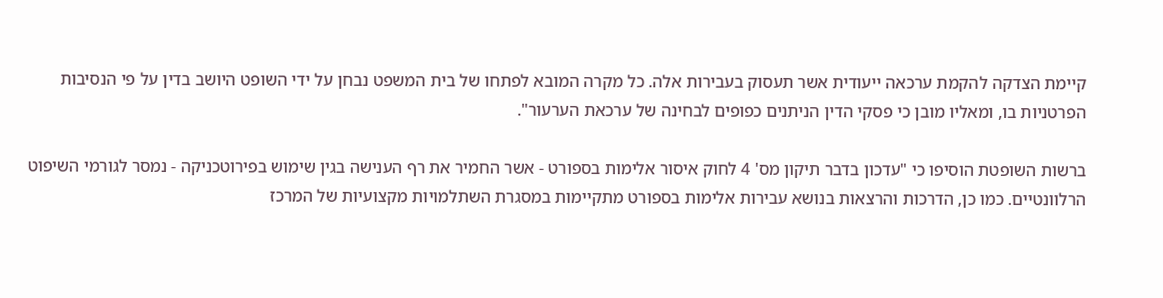קיימת הצדקה להקמת ערכאה ייעודית אשר תעסוק בעבירות אלה. כל מקרה המובא לפתחו של בית המשפט נבחן על ידי השופט היושב בדין על פי הנסיבות הפרטניות בו, ומאליו מובן כי פסקי הדין הניתנים כפופים לבחינה של ערכאת הערעור".

ברשות השופטת הוסיפו כי "עדכון בדבר תיקון מס' 4 לחוק איסור אלימות בספורט - אשר החמיר את רף הענישה בגין שימוש בפירוטכניקה - נמסר לגורמי השיפוט הרלוונטיים. כמו כן, הדרכות והרצאות בנושא עבירות אלימות בספורט מתקיימות במסגרת השתלמויות מקצועיות של המרכז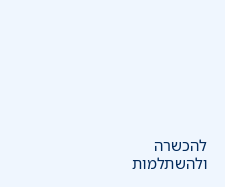להכשרה ולהשתלמות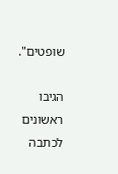שופטים".

הגיבו ראשונים לכתבה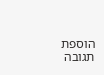הוספת תגובה